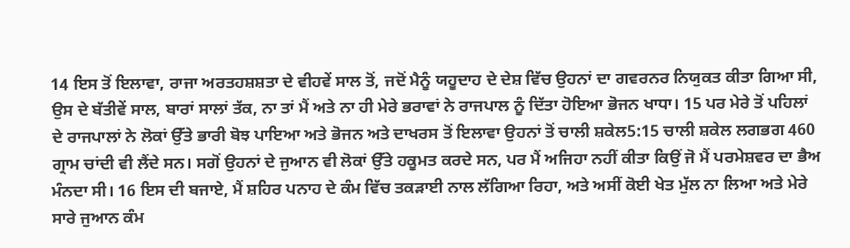14 ਇਸ ਤੋਂ ਇਲਾਵਾ, ਰਾਜਾ ਅਰਤਹਸ਼ਸ਼ਤਾ ਦੇ ਵੀਹਵੇਂ ਸਾਲ ਤੋਂ, ਜਦੋਂ ਮੈਨੂੰ ਯਹੂਦਾਹ ਦੇ ਦੇਸ਼ ਵਿੱਚ ਉਹਨਾਂ ਦਾ ਗਵਰਨਰ ਨਿਯੁਕਤ ਕੀਤਾ ਗਿਆ ਸੀ, ਉਸ ਦੇ ਬੱਤੀਵੇਂ ਸਾਲ, ਬਾਰਾਂ ਸਾਲਾਂ ਤੱਕ, ਨਾ ਤਾਂ ਮੈਂ ਅਤੇ ਨਾ ਹੀ ਮੇਰੇ ਭਰਾਵਾਂ ਨੇ ਰਾਜਪਾਲ ਨੂੰ ਦਿੱਤਾ ਹੋਇਆ ਭੋਜਨ ਖਾਧਾ। 15 ਪਰ ਮੇਰੇ ਤੋਂ ਪਹਿਲਾਂ ਦੇ ਰਾਜਪਾਲਾਂ ਨੇ ਲੋਕਾਂ ਉੱਤੇ ਭਾਰੀ ਬੋਝ ਪਾਇਆ ਅਤੇ ਭੋਜਨ ਅਤੇ ਦਾਖਰਸ ਤੋਂ ਇਲਾਵਾ ਉਹਨਾਂ ਤੋਂ ਚਾਲੀ ਸ਼ਕੇਲ5:15 ਚਾਲੀ ਸ਼ਕੇਲ ਲਗਭਗ 460 ਗ੍ਰਾਮ ਚਾਂਦੀ ਵੀ ਲੈਂਦੇ ਸਨ। ਸਗੋਂ ਉਹਨਾਂ ਦੇ ਜੁਆਨ ਵੀ ਲੋਕਾਂ ਉੱਤੇ ਹਕੂਮਤ ਕਰਦੇ ਸਨ, ਪਰ ਮੈਂ ਅਜਿਹਾ ਨਹੀਂ ਕੀਤਾ ਕਿਉਂ ਜੋ ਮੈਂ ਪਰਮੇਸ਼ਵਰ ਦਾ ਭੈਅ ਮੰਨਦਾ ਸੀ। 16 ਇਸ ਦੀ ਬਜਾਏ, ਮੈਂ ਸ਼ਹਿਰ ਪਨਾਹ ਦੇ ਕੰਮ ਵਿੱਚ ਤਕੜਾਈ ਨਾਲ ਲੱਗਿਆ ਰਿਹਾ, ਅਤੇ ਅਸੀਂ ਕੋਈ ਖੇਤ ਮੁੱਲ ਨਾ ਲਿਆ ਅਤੇ ਮੇਰੇ ਸਾਰੇ ਜੁਆਨ ਕੰਮ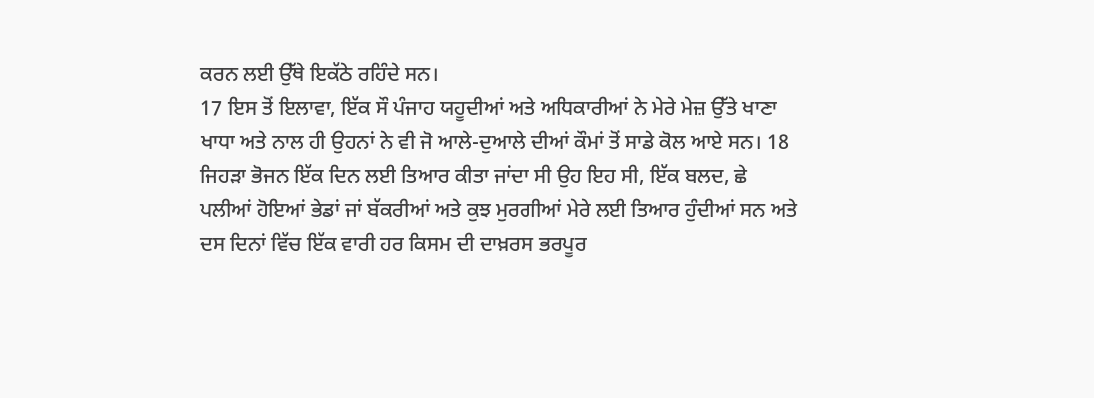ਕਰਨ ਲਈ ਉੱਥੇ ਇਕੱਠੇ ਰਹਿੰਦੇ ਸਨ।
17 ਇਸ ਤੋਂ ਇਲਾਵਾ, ਇੱਕ ਸੌ ਪੰਜਾਹ ਯਹੂਦੀਆਂ ਅਤੇ ਅਧਿਕਾਰੀਆਂ ਨੇ ਮੇਰੇ ਮੇਜ਼ ਉੱਤੇ ਖਾਣਾ ਖਾਧਾ ਅਤੇ ਨਾਲ ਹੀ ਉਹਨਾਂ ਨੇ ਵੀ ਜੋ ਆਲੇ-ਦੁਆਲੇ ਦੀਆਂ ਕੌਮਾਂ ਤੋਂ ਸਾਡੇ ਕੋਲ ਆਏ ਸਨ। 18 ਜਿਹੜਾ ਭੋਜਨ ਇੱਕ ਦਿਨ ਲਈ ਤਿਆਰ ਕੀਤਾ ਜਾਂਦਾ ਸੀ ਉਹ ਇਹ ਸੀ, ਇੱਕ ਬਲਦ, ਛੇ ਪਲੀਆਂ ਹੋਇਆਂ ਭੇਡਾਂ ਜਾਂ ਬੱਕਰੀਆਂ ਅਤੇ ਕੁਝ ਮੁਰਗੀਆਂ ਮੇਰੇ ਲਈ ਤਿਆਰ ਹੁੰਦੀਆਂ ਸਨ ਅਤੇ ਦਸ ਦਿਨਾਂ ਵਿੱਚ ਇੱਕ ਵਾਰੀ ਹਰ ਕਿਸਮ ਦੀ ਦਾਖ਼ਰਸ ਭਰਪੂਰ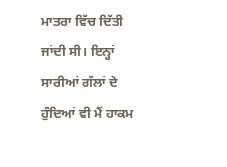ਮਾਤਰਾ ਵਿੱਚ ਦਿੱਤੀ ਜਾਂਦੀ ਸੀ। ਇਨ੍ਹਾਂ ਸਾਰੀਆਂ ਗੱਲਾਂ ਦੇ ਹੁੰਦਿਆਂ ਵੀ ਮੈਂ ਹਾਕਮ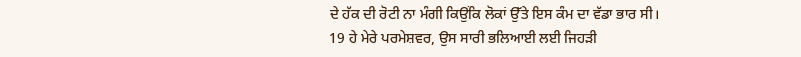ਦੇ ਹੱਕ ਦੀ ਰੋਟੀ ਨਾ ਮੰਗੀ ਕਿਉਂਕਿ ਲੋਕਾਂ ਉੱਤੇ ਇਸ ਕੰਮ ਦਾ ਵੱਡਾ ਭਾਰ ਸੀ।
19 ਹੇ ਮੇਰੇ ਪਰਮੇਸ਼ਵਰ, ਉਸ ਸਾਰੀ ਭਲਿਆਈ ਲਈ ਜਿਹੜੀ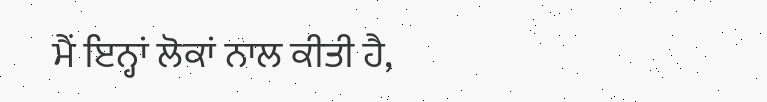ਮੈਂ ਇਨ੍ਹਾਂ ਲੋਕਾਂ ਨਾਲ ਕੀਤੀ ਹੈ,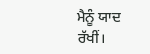ਮੈਨੂੰ ਯਾਦ ਰੱਖੀਂ।